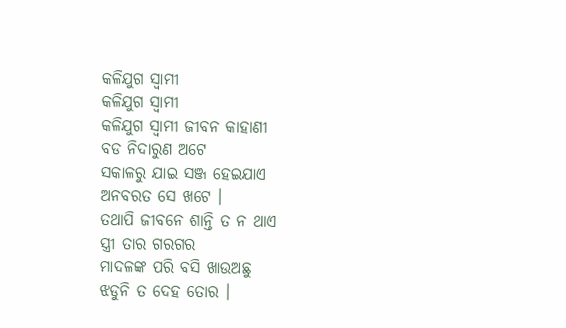କଳିଯୁଗ ସ୍ବାମୀ
କଳିଯୁଗ ସ୍ବାମୀ
କଳିଯୁଗ ସ୍ବାମୀ ଜୀବନ କାହାଣୀ
ବଡ ନିଦାରୁଣ ଅଟେ
ସକାଳରୁ ଯାଇ ସଞ୍ଜ ହେଇଯାଏ
ଅନବରତ ସେ ଖଟେ ।
ତଥାପି ଜୀବନେ ଶାନ୍ତି ତ ନ ଥାଏ
ସ୍ତ୍ରୀ ତାର ଗରଗର
ମାଦଳଙ୍କ ପରି ବସି ଖାଉଅଛୁ
ଝଡୁନି ତ ଦେହ ତୋର ।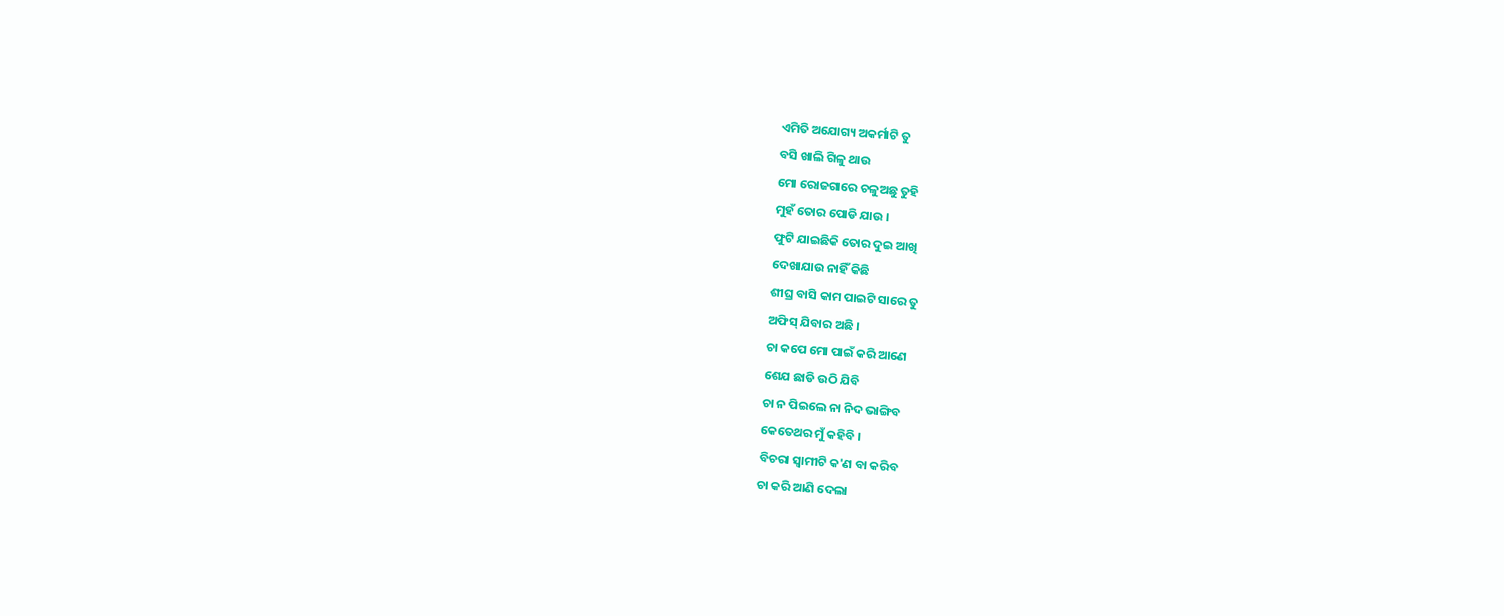ଏମିତି ଅଯୋଗ୍ୟ ଅକର୍ମାଟି ତୁ
ବସି ଖାଲି ଗିଳୁ ଥାଉ
ମୋ ରୋଜଗାରେ ଚଳୁଅଛୁ ତୁହି
ମୁହଁ ତୋର ପୋଡି ଯାଉ ।
ଫୁଟି ଯାଇଛିକି ତୋର ଦୁଇ ଆଖି
ଦେଖାଯାଉ ନାହିଁ କିଛି
ଶୀଘ୍ର ବାସି କାମ ପାଇଟି ସାରେ ତୁ
ଅଫିସ୍ ଯିବାର ଅଛି ।
ଚା କପେ ମୋ ପାଇଁ କରି ଆଣେ
ଶେଯ ଛାଡି ଉଠି ଯିବି
ଚା ନ ପିଇଲେ ନା ନିଦ ଭାଙ୍ଗିବ
କେତେଥର ମୁଁ କହିବି ।
ବିଚରା ସ୍ବାମୀଟି କ'ଣ ବା କରିବ
ଚା କରି ଆଣି ଦେଲା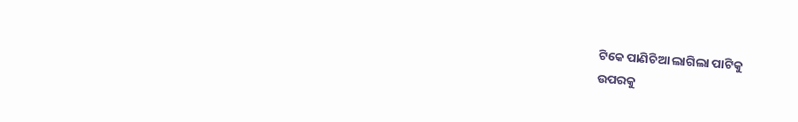ଟିକେ ପାଣିଚିଆ ଲାଗିଲା ପାଟିକୁ
ଉପରକୁ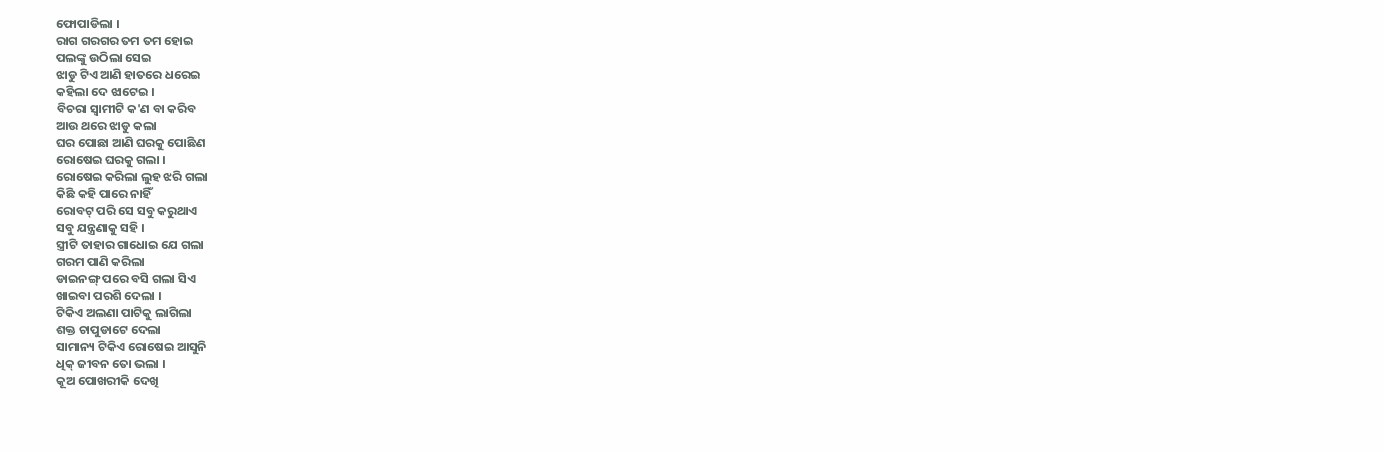ଫୋପାଡିଲା ।
ରାଗ ଗରଗର ତମ ତମ ହୋଇ
ପଲଙ୍କୁ ଉଠିଲା ସେଇ
ଝାଡୁ ଟିଏ ଆଣି ହାତରେ ଧରେଇ
କହିଲା ଦେ ଝାଟେଇ ।
ବିଚରା ସ୍ବାମୀଟି କ'ଣ ବା କରିବ
ଆଉ ଥରେ ଝାଡୁ କଲା
ଘର ପୋଛା ଆଣି ଘରକୁ ପୋଛିଣ
ରୋଷେଇ ଘରକୁ ଗଲା ।
ରୋଷେଇ କରିଲା ଲୁହ ଝରି ଗଲା
କିଛି କହି ପାରେ ନାହିଁ
ରୋବଟ୍ ପରି ସେ ସବୁ କରୁଥାଏ
ସବୁ ଯନ୍ତ୍ରଣାକୁ ସହି ।
ସ୍ତ୍ରୀଟି ତାହାର ଗାଧୋଇ ଯେ ଗଲା
ଗରମ ପାଣି କରିଲା
ଡାଇନଙ୍ଗ୍ ପରେ ବସି ଗଲା ସିଏ
ଖାଇବା ପରଶି ଦେଲା ।
ଟିକିଏ ଅଲଣା ପାଟିକୁ ଲାଗିଲା
ଶକ୍ତ ଚାପୁଡାଟେ ଦେଲା
ସାମାନ୍ୟ ଟିକିଏ ରୋଷେଇ ଆସୁନି
ଧିକ୍ ଜୀବନ ତୋ ଭଲା ।
କୂଅ ପୋଖରୀକି ଦେଖି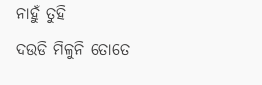ନାହୁଁ ତୁହି
ଦଉଡି ମିଳୁନି ତୋତେ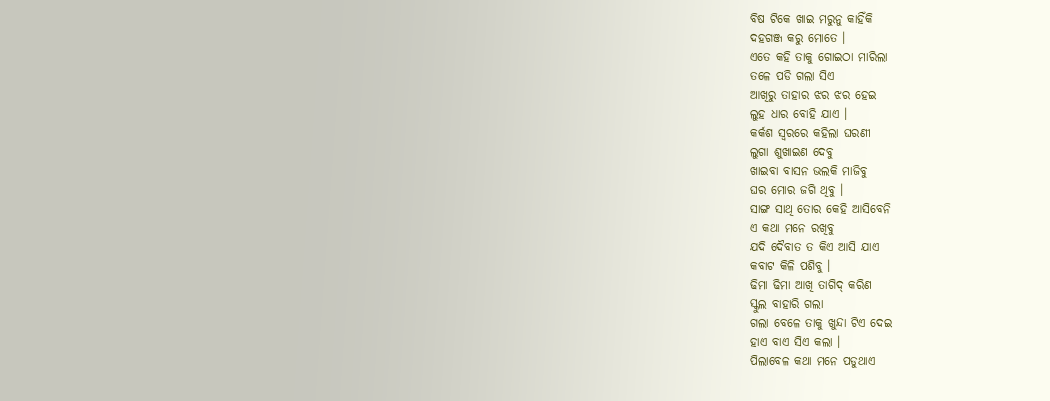ବିଷ ଟିକେ ଖାଇ ମରୁନୁ କାହିଁକି
ଦହଗଞ୍ଜ କରୁ ମୋତେ ।
ଏତେ କହି ତାକୁ ଗୋଇଠା ମାରିଲା
ତଳେ ପଡି ଗଲା ସିଏ
ଆଖିରୁ ତାହାର ଝର ଝର ହେଇ
ଲୁହ ଧାର ବୋହି ଯାଏ ।
କର୍କଶ ସ୍ବରରେ କହିଲା ଘରଣୀ
ଲୁଗା ଶୁଖାଇଣ ଦେବୁ
ଖାଇବା ବାସନ ଭଲକି ମାଜିବୁ
ଘର ମୋର ଜଗି ଥିବୁ ।
ସାଙ୍ଗ ସାଥି ତୋର କେହି ଆସିବେନି
ଏ କଥା ମନେ ରଖିବୁ
ଯଦି ଦୈବାତ ତ କିଏ ଆସି ଯାଏ
କବାଟ କିଳି ପଶିବୁ ।
ଢିମା ଢିମା ଆଖି ତାଗିଦ୍ କରିଣ
ସ୍କୁଲ ବାହାରି ଗଲା
ଗଲା ବେଳେ ତାକୁ ଖୁନ୍ଦା ଟିଏ ଦେଇ
ହାଏ ବାଏ ସିଏ କଲା ।
ପିଲାବେଳ କଥା ମନେ ପଡୁଥାଏ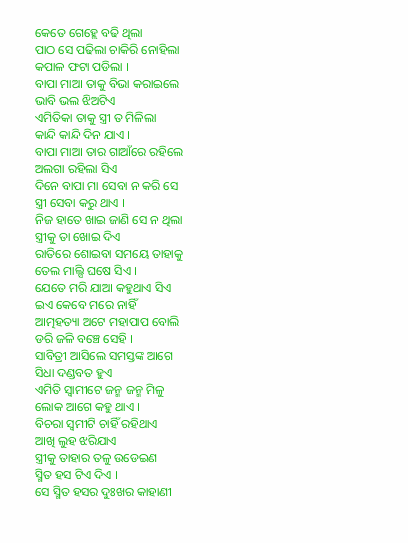କେତେ ଗେହ୍ଲେ ବଢି ଥିଲା
ପାଠ ସେ ପଢିଲା ଚାକିରି ନୋହିଲା
କପାଳ ଫଟା ପଡିଲା ।
ବାପା ମାଆ ତାକୁ ବିଭା କରାଇଲେ
ଭାବି ଭଲ ଝିଅଟିଏ
ଏମିତିକା ତାକୁ ସ୍ତ୍ରୀ ତ ମିଳିଲା
କାନ୍ଦି କାନ୍ଦି ଦିନ ଯାଏ ।
ବାପା ମାଆ ତାର ଗାଆଁରେ ରହିଲେ
ଅଲଗା ରହିଲା ସିଏ
ଦିନେ ବାପା ମା ସେବା ନ କରି ସେ
ସ୍ତ୍ରୀ ସେବା କରୁ ଥାଏ ।
ନିଜ ହାତେ ଖାଇ ଜାଣି ସେ ନ ଥିଲା
ସ୍ତ୍ରୀକୁ ତା ଖୋଇ ଦିଏ
ରାତିରେ ଶୋଇବା ସମୟେ ତାହାକୁ
ତେଲ ମାଲ୍ସି ଘଷେ ସିଏ ।
ଯେତେ ମରି ଯାଆ କହୁଥାଏ ସିଏ
ଇଏ କେବେ ମରେ ନାହିଁ
ଆତ୍ମହତ୍ୟା ଅଟେ ମହାପାପ ବୋଲି
ଡରି ଜଳି ବଞ୍ଚେ ସେହି ।
ସାବିତ୍ରୀ ଆସିଲେ ସମସ୍ତଙ୍କ ଆଗେ
ସିଧା ଦଣ୍ଡବତ ହୁଏ
ଏମିତି ସ୍ବାମୀଟେ ଜନ୍ମ ଜନ୍ମ ମିଳୁ
ଲୋକ ଆଗେ କହୁ ଥାଏ ।
ବିଚରା ସ୍ବମୀଟି ଚାହିଁ ରହିଥାଏ
ଆଖି ଲୁହ ଝରିଯାଏ
ସ୍ତ୍ରୀକୁ ତାହାର ତଳୁ ଉଡେଇଣ
ସ୍ମିତ ହସ ଟିଏ ଦିଏ ।
ସେ ସ୍ମିତ ହସର ଦୁଃଖର କାହାଣୀ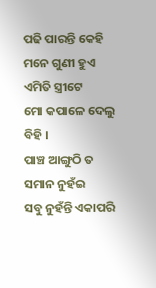ପଢି ପାରନ୍ତି କେହି
ମନେ ଗୁଣୀ ହୁଏ ଏମିତି ସ୍ତ୍ରୀଟେ
ମୋ କପାଳେ ଦେଲୁ ବିହି ।
ପାଞ୍ଚ ଆଙ୍ଗୁଠି ତ ସମାନ ନୁହଁଇ
ସବୁ ନୁହଁନ୍ତି ଏକାପରି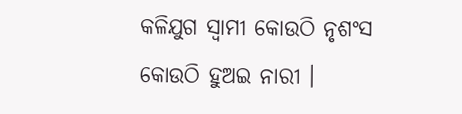କଳିଯୁଗ ସ୍ବାମୀ କୋଉଠି ନୃଶଂସ
କୋଉଠି ହୁଅଇ ନାରୀ ।